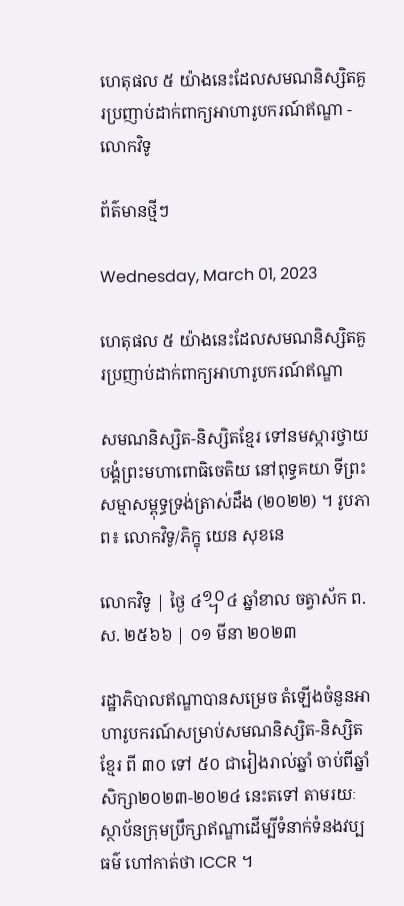ហេតុផល ៥ យ៉ាងនេះដែលសមណនិស្សិតគួរប្រញាប់ដាក់ពាក្យអាហារូបករណ៍ឥណ្ឌា - លោកវិទូ

ព័ត៌មានថ្មីៗ

Wednesday, March 01, 2023

ហេតុផល ៥ យ៉ាងនេះដែលសមណនិស្សិតគួរប្រញាប់ដាក់ពាក្យអាហារូបករណ៍ឥណ្ឌា

សមណនិស្សិត-និស្សិតខ្មែរ ទៅនមស្ការថ្វាយបង្គំព្រះមហាពោធិចេតិយ នៅពុទ្ធគយា ទីព្រះសម្មាសម្ពុទ្ធទ្រង់ត្រាស់ដឹង (២០២២) ។ រូបភាព៖ លោកវិទូ/ភិក្ខុ យេន សុខនេ

លោកវិទូ | ថ្ងៃ ៤᧪៤ ឆ្នាំខាល ចត្វាស័ក ព.ស. ២៥៦៦ | ០១ មីនា ២០២៣

រដ្ឋាភិបាលឥណ្ឌាបានសម្រេច តំឡើងចំនួនអាហារូបករណ៍សម្រាប់សមណនិស្សិត-និស្សិតខ្មែរ ពី ៣០ ទៅ ៥០ ជារៀងរាល់ឆ្នាំ ចាប់ពីឆ្នាំសិក្សា២០២៣-២០២៤ នេះតទៅ តាមរយៈស្ថាប័នក្រុមប្រឹក្សាឥណ្ឌាដើម្បីទំនាក់ទំនងវប្បធម៌ ហៅកាត់ថា ICCR ។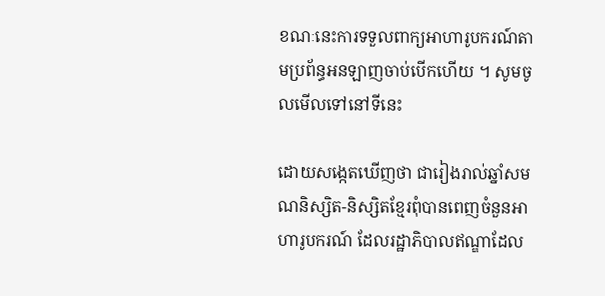ខណៈនេះការទទួលពាក្យអាហារូបករណ៍តាមប្រព័ន្ធអនឡាញចាប់បើកហើយ ។ សូមចូលមើលទៅនៅទីនេះ

ដោយសង្កេតឃើញថា ជារៀងរាល់ឆ្នាំសមណនិស្សិត-និស្សិតខ្មែរពុំបានពេញចំនួនអាហារូបករណ៍ ដែលរដ្ឋាភិបាលឥណ្ឌាដែល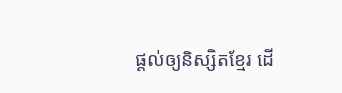ផ្ដល់ឲ្យនិស្សិតខ្មែរ ដើ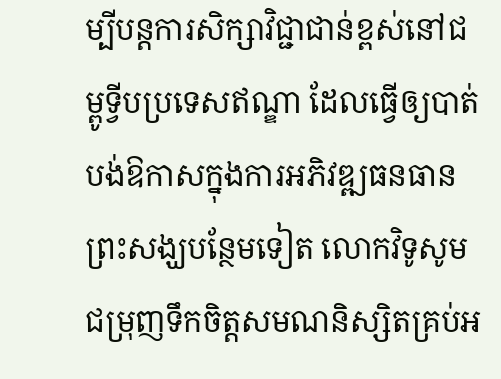ម្បីបន្តការសិក្សាវិជ្ជាជាន់ខ្ពស់នៅជម្ពូទ្វីបប្រទេសឥណ្ឌា ដែលធ្វើឲ្យបាត់បង់ឱកាសក្នុងការអភិវឌ្ឍធនធានព្រះសង្ឃបន្ថែមទៀត លោកវិទូសូមជម្រុញទឹកចិត្តសមណនិស្សិតគ្រប់អ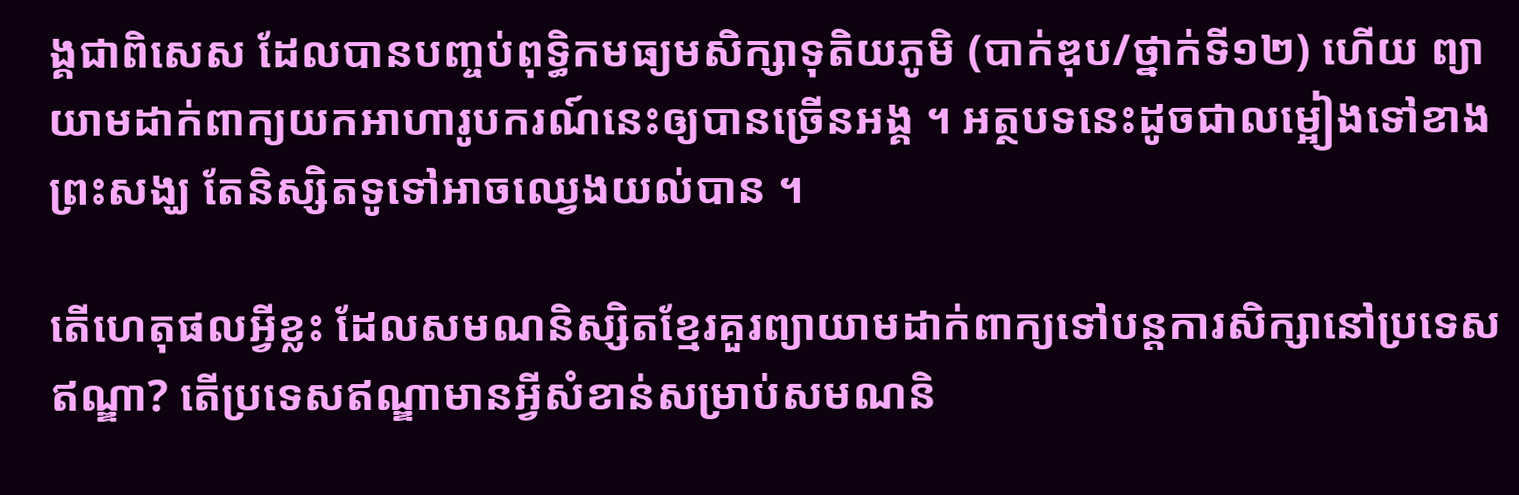ង្គជាពិសេស ដែលបានបញ្ចប់ពុទ្ធិកមធ្យមសិក្សាទុតិយភូមិ (បាក់ឌុប/ថ្នាក់ទី១២) ហើយ ព្យាយាមដាក់ពាក្យយកអាហារូបករណ៍នេះឲ្យបានច្រើនអង្គ ។ អត្ថបទនេះដូចជាលម្អៀងទៅខាងព្រះសង្ឃ តែនិស្សិតទូទៅអាចឈ្វេងយល់បាន ។

តើហេតុផលអ្វីខ្លះ ដែលសមណនិស្សិតខ្មែរគួរព្យាយាមដាក់ពាក្យទៅបន្តការសិក្សានៅប្រទេសឥណ្ឌា? តើប្រទេសឥណ្ឌាមានអ្វីសំខាន់សម្រាប់សមណនិ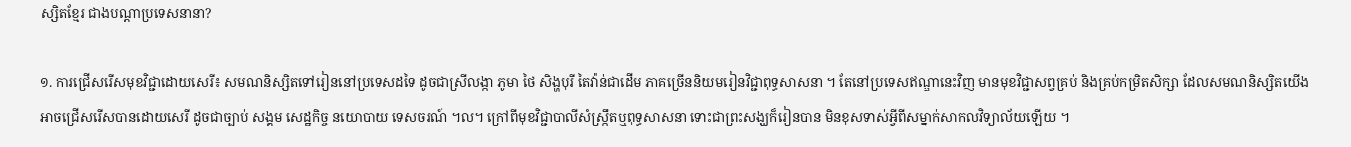ស្សិតខ្មែរ ជាងបណ្ដាប្រទេសនានា?

១. ការជ្រើសរើសមុខវិជ្ជាដោយសេរី៖ សមណនិស្សិតទៅរៀននៅប្រទេសដទៃ ដូចជាស្រីលង្កា ភូមា ថៃ សិង្ហបុរី តៃវ៉ាន់ជាដើម ភាគច្រើននិយមរៀនវិជ្ជាពុទ្ធសាសនា ។ តែនៅប្រទេសឥណ្ឌានេះវិញ មានមុខវិជ្ជាសព្វគ្រប់ និងគ្រប់កម្រិតសិក្សា ដែលសមណនិស្សិតយើងអាចជ្រើសរើសបានដោយសេរី ដូចជាច្បាប់ សង្គម សេដ្ឋកិច្ច នយោបាយ ទេសចរណ៍ ។ល។ ក្រៅពីមុខវិជ្ជាបាលីសំស្ក្រឹតឬពុទ្ធសាសនា ទោះជាព្រះសង្ឃក៏រៀនបាន មិនខុសទាស់អ្វីពីសម្នាក់សាកលវិទ្យាល័យឡើយ ។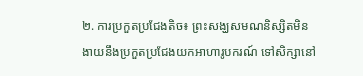២. ការប្រកួតប្រជែងតិច៖ ព្រះសង្ឃសមណនិស្សិតមិនងាយនឹងប្រកួតប្រជែងយកអាហារូបករណ៍ ទៅសិក្សានៅ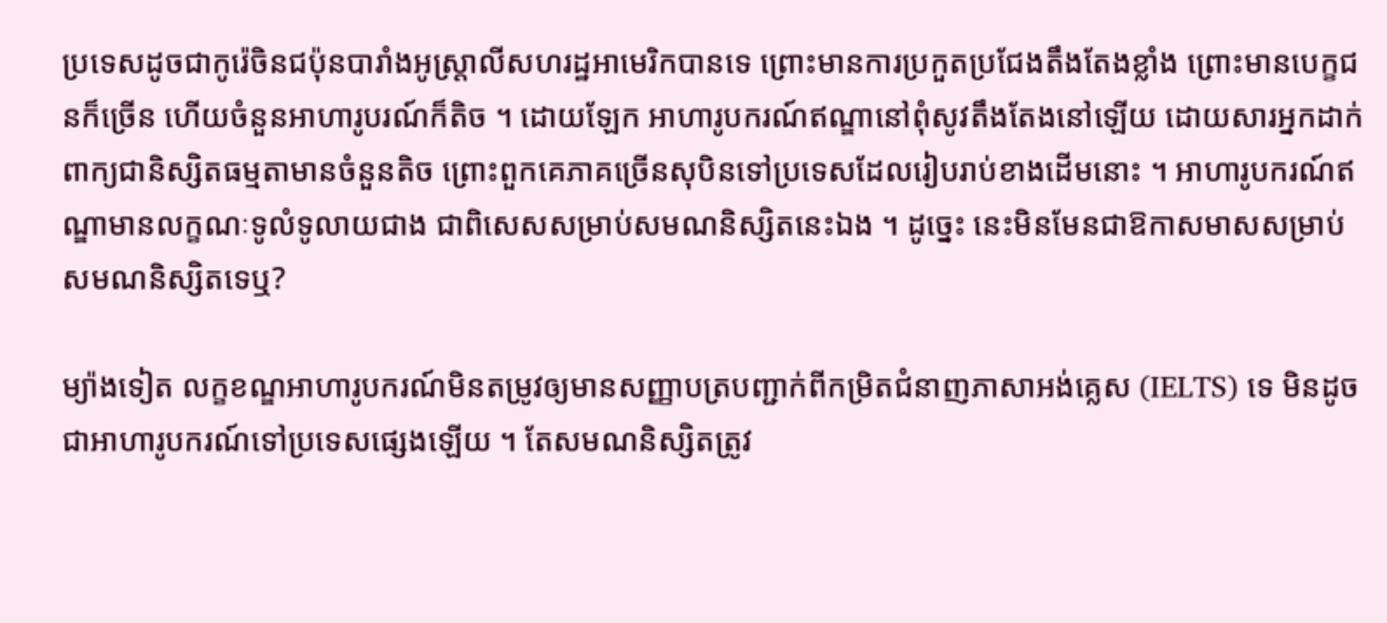ប្រទេសដូចជាកូរ៉េចិនជប៉ុនបារាំងអូស្ត្រាលីសហរដ្ឋអាមេរិកបានទេ ព្រោះមានការប្រកួតប្រជែងតឹងតែងខ្លាំង ព្រោះមានបេក្ខជនក៏ច្រើន ហើយចំនួនអាហារូបរណ៍ក៏តិច ។ ដោយឡែក អាហារូបករណ៍ឥណ្ឌានៅពុំសូវតឹងតែងនៅឡើយ ដោយសារអ្នកដាក់ពាក្យជានិស្សិតធម្មតាមានចំនួនតិច ព្រោះពួកគេភាគច្រើនសុបិនទៅប្រទេសដែលរៀបរាប់ខាងដើមនោះ ។ អាហារូបករណ៍ឥណ្ឌាមានលក្ខណៈទូលំទូលាយជាង ជាពិសេសសម្រាប់សមណនិស្សិតនេះឯង ។ ដូច្នេះ នេះមិនមែនជាឱកាសមាសសម្រាប់សមណនិស្សិតទេឬ?

ម្យ៉ាងទៀត លក្ខខណ្ឌអាហារូបករណ៍មិនតម្រូវឲ្យមានសញ្ញាបត្របញ្ជាក់ពីកម្រិតជំនាញភាសាអង់គ្លេស (IELTS) ទេ មិនដូចជាអាហារូបករណ៍ទៅប្រទេសផ្សេងឡើយ ។ តែសមណនិស្សិតត្រូវ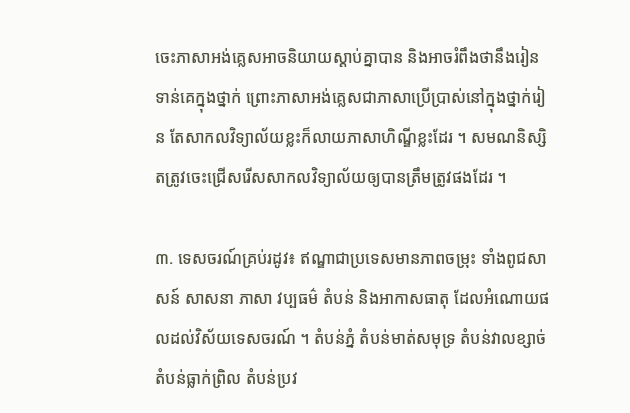ចេះភាសាអង់គ្លេសអាចនិយាយស្ដាប់គ្នាបាន និងអាចរំពឹងថានឹងរៀនទាន់គេក្នុងថ្នាក់ ព្រោះភាសាអង់គ្លេសជាភាសាប្រើប្រាស់នៅក្នុងថ្នាក់រៀន តែសាកលវិទ្យាល័យខ្លះក៏លាយភាសាហិណ្ឌីខ្លះដែរ ។ សមណនិស្សិតត្រូវចេះជ្រើសរើសសាកលវិទ្យាល័យឲ្យបានត្រឹមត្រូវផងដែរ ។

៣. ទេសចរណ៍គ្រប់រដូវ៖ ឥណ្ឌាជាប្រទេសមានភាពចម្រុះ ទាំងពូជសាសន៍ សាសនា ភាសា វប្បធម៌ តំបន់ និងអាកាសធាតុ ដែលអំណោយផលដល់វិស័យទេសចរណ៍ ។ តំបន់ភ្នំ តំបន់មាត់សមុទ្រ តំបន់វាលខ្សាច់ តំបន់ធ្លាក់ព្រិល តំបន់ប្រវ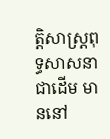ត្តិសាស្ត្រពុទ្ធសាសនាជាដើម មាននៅ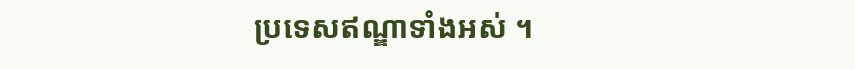ប្រទេសឥណ្ឌាទាំងអស់ ។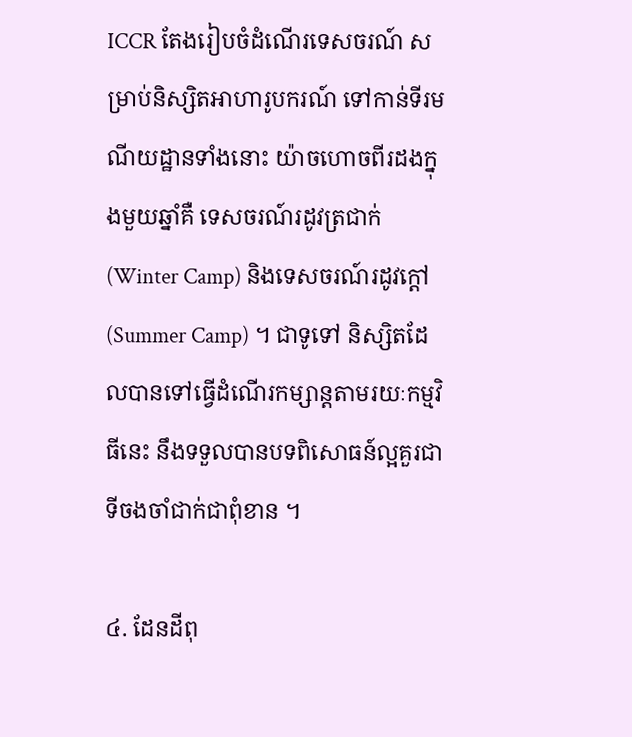ICCR តែងរៀបចំដំណើរទេសចរណ៍ សម្រាប់និស្សិតអាហារូបករណ៍ ទៅកាន់ទីរមណីយដ្ឋានទាំងនោះ យ៉ាចហោចពីរដងក្នុងមួយឆ្នាំគឺ ទេសចរណ៍រដូវត្រជាក់ (Winter Camp) និងទេសចរណ៍រដូវក្ដៅ (Summer Camp) ។ ជាទូទៅ និស្សិតដែលបានទៅធ្វើដំណើរកម្សាន្តតាមរយៈកម្មវិធីនេះ នឹងទទួលបានបទពិសោធន៍ល្អគួរជាទីចងចាំជាក់ជាពុំខាន ។

៤. ដែនដីពុ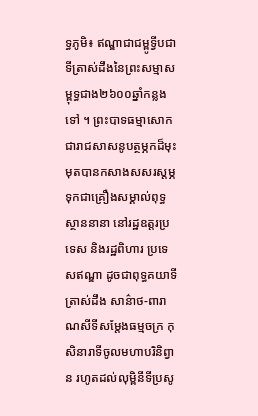ទ្ធភូមិ៖ ឥណ្ឌាជាជម្ពូទ្វីបជាទីត្រាស់ដឹងនៃព្រះសម្មាសម្ពុទ្ធជាង២៦០០ឆ្នាំកន្លងទៅ ។ ព្រះបាទធម្មាសោកជារាជសាសនូបត្ថម្ភកដ៏មុះមុតបានកសាងសសរស្តម្ភ ទុកជាគ្រឿងសម្គាល់ពុទ្ធស្ថាននានា នៅរដ្ឋឧត្តរប្រទេស និងរដ្ឋពិហារ ប្រទេសឥណ្ឌា ដូចជាពុទ្ធគយាទីត្រាស់ដឹង សាន៌ាថ-ពារាណសីទីសម្ដែងធម្មចក្រ កុសិនារាទីចូលមហាបរិនិព្វាន រហូតដល់លុម្ពិនីទីប្រសូ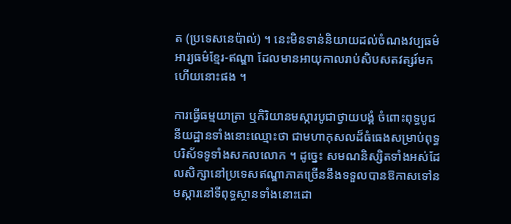ត (ប្រទេសនេប៉ាល់) ។ នេះមិនទាន់និយាយដល់ចំណងវប្បធម៌អារ្យធម៌ខ្មែរ-ឥណ្ឌា ដែលមានអាយុកាលរាប់សិបសតវត្សរ៍មកហើយនោះផង ។

ការធ្វើធម្មយាត្រា ឬកិរិយានមស្ការបូជាថ្វាយបង្គំ ចំពោះពុទ្ធបូជនីយដ្ឋានទាំងនោះឈ្មោះថា ជាមហាកុសលដ៏ធំធេងសម្រាប់ពុទ្ធបរិស័ទទូទាំងសកលលោក ។ ដូច្នេះ សមណនិស្សិតទាំងអស់ដែលសិក្សានៅប្រទេសឥណ្ឌាភាគច្រើននឹងទទួលបានឱកាសទៅនមស្ការនៅទីពុទ្ធស្ថានទាំងនោះដោ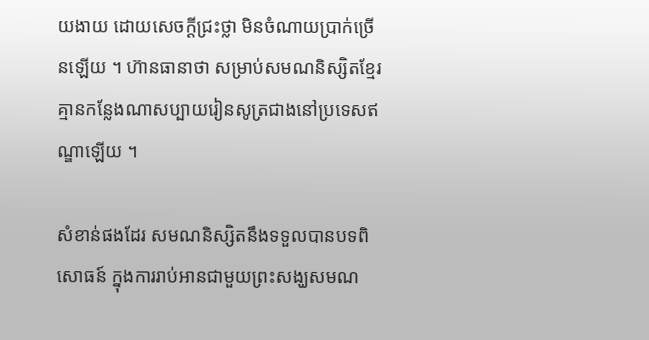យងាយ ដោយសេចក្តីជ្រះថ្លា មិនចំណាយប្រាក់ច្រើនឡើយ ។ ហ៊ានធានាថា សម្រាប់សមណនិស្សិតខ្មែរ គ្មានកន្លែងណាសប្បាយរៀនសូត្រជាងនៅប្រទេសឥណ្ឌាឡើយ ។

សំខាន់ផងដែរ សមណនិស្សិតនឹងទទួលបានបទពិសោធន៍ ក្នុងការរាប់អានជាមួយព្រះសង្ឃសមណ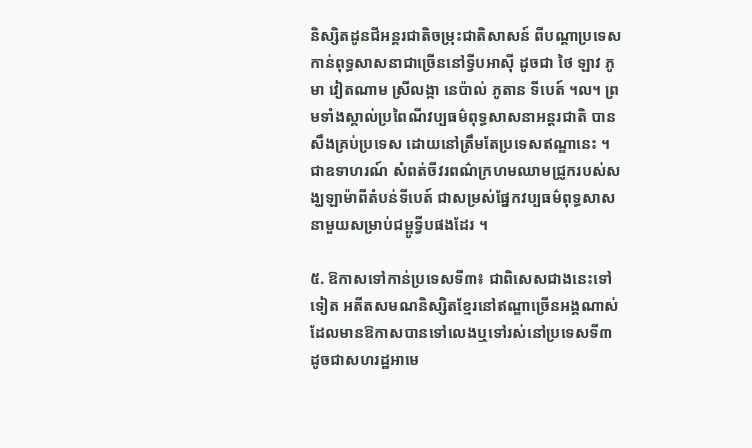និស្សិតដូនជីអន្តរជាតិចម្រុះជាតិសាសន៍ ពីបណ្ដាប្រទេសកាន់ពុទ្ធសាសនាជាច្រើននៅទ្វីបអាស៊ី ដូចជា ថៃ ឡាវ ភូមា វៀតណាម ស្រីលង្កា នេប៉ាល់ ភូតាន ទីបេត៍ ។ល។ ព្រមទាំងស្គាល់ប្រពៃណីវប្បធម៌ពុទ្ធសាសនាអន្តរជាតិ បានសឹងគ្រប់ប្រទេស ដោយនៅត្រឹមតែប្រទេសឥណ្ឌានេះ ។ ជាឧទាហរណ៍ សំពត់ចីវរពណ៌ក្រហមឈាមជ្រូករបស់សង្ឃឡាម៉ាពីតំបន់ទីបេត៍ ជាសម្រស់ផ្នែកវប្បធម៌ពុទ្ធសាសនាមួយសម្រាប់ជម្ពូទ្វីបផងដែរ ។

៥. ឱកាសទៅកាន់ប្រទេសទី៣៖ ជាពិសេសជាងនេះទៅទៀត អតីតសមណនិស្សិតខ្មែរនៅឥណ្ឌាច្រើនអង្គណាស់ ដែលមានឱកាសបានទៅលេងឬទៅរស់នៅប្រទេសទី៣ ដូចជាសហរដ្ឋអាមេ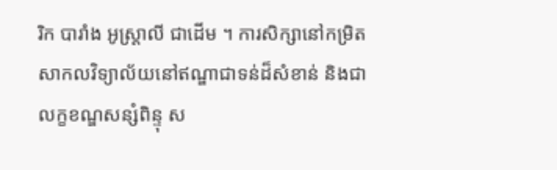រិក បារាំង អូស្ត្រាលី ជាដើម ។ ការសិក្សានៅកម្រិតសាកលវិទ្យាល័យនៅឥណ្ឌាជាទន់ដ៏សំខាន់ និងជាលក្ខខណ្ឌសន្សំពិន្ទុ ស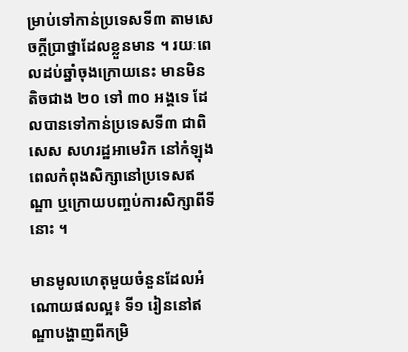ម្រាប់ទៅកាន់ប្រទេសទី៣ តាមសេចក្តីប្រាថ្នាដែលខ្លួនមាន ។ រយៈពេលដប់ឆ្នាំចុងក្រោយនេះ មានមិនតិចជាង ២០ ទៅ ៣០ អង្គទេ ដែលបានទៅកាន់ប្រទេសទី៣ ជាពិសេស សហរដ្ឋអាមេរិក នៅកំឡុងពេលកំពុងសិក្សានៅប្រទេសឥណ្ឌា ឬក្រោយបញ្ចប់ការសិក្សាពីទីនោះ ។

មានមូលហេតុមួយចំនួនដែលអំណោយផលល្អ៖ ទី១ រៀននៅឥណ្ឌាបង្ហាញពីកម្រិ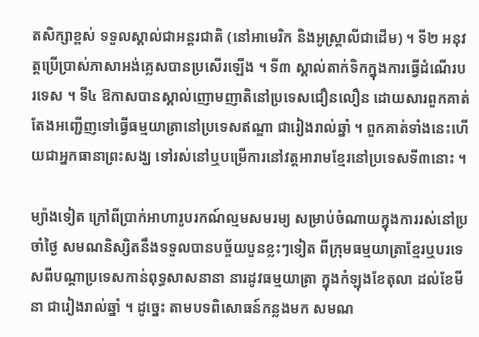តសិក្សាខ្ពស់ ទទួលស្គាល់ជាអន្តរជាតិ (នៅអាមេរិក និងអូស្ត្រាលីជាដើម) ។ ទី២ អនុវត្តប្រើប្រាស់ភាសាអង់គ្លេសបានប្រសើរឡើង ។ ទី៣ ស្គាល់តាក់ទិកក្នុងការធ្វើដំណើរបរទេស ។ ទី៤ ឱកាសបានស្គាល់ញោមញាតិនៅប្រទេសជឿនលឿន ដោយសារពួកគាត់តែងអញ្ជើញទៅធ្វើធម្មយាត្រានៅប្រទេសឥណ្ឌា ជារៀងរាល់ឆ្នាំ ។ ពួកគាត់ទាំងនេះហើយជាអ្នកធានាព្រះសង្ឃ ទៅរស់នៅឬបម្រើការនៅវត្តអារាមខ្មែរនៅប្រទេសទី៣នោះ ។

ម្យ៉ាងទៀត ក្រៅពីប្រាក់អាហារូបរកណ៍ល្មមសមរម្យ សម្រាប់ចំណាយក្នុងការរស់នៅប្រចាំថ្ងៃ សមណនិស្សិតនឹងទទួលបានបច្ច័យបួនខ្លះៗទៀត ពីក្រុមធម្មយាត្រាខ្មែរឬបរទេសពីបណ្ដាប្រទេសកាន់ពុទ្ធសាសនានា នារដូវធម្មយាត្រា ក្នុងកំឡុងខែតុលា ដល់ខែមីនា ជារៀងរាល់ឆ្នាំ ។ ដូច្នេះ តាមបទពិសោធន៍កន្លងមក សមណ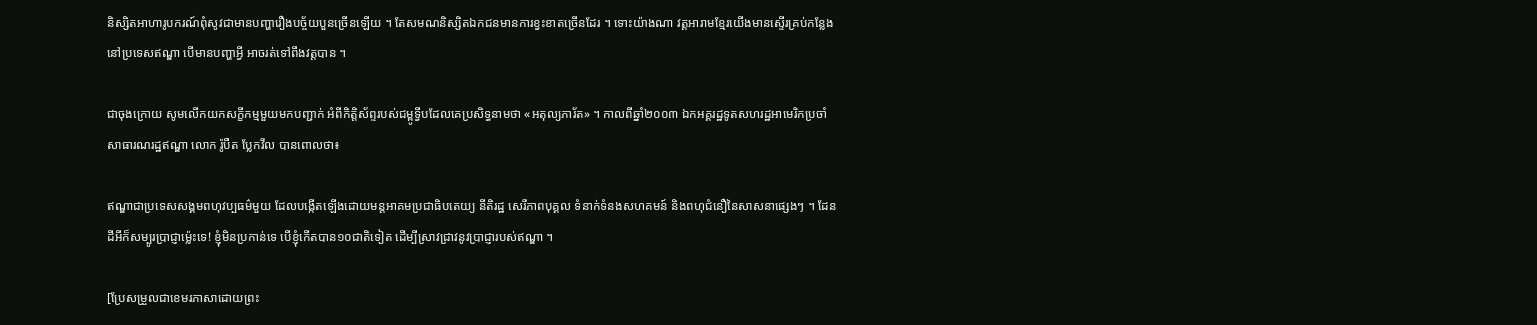និស្សិតអាហារូបករណ៍ពុំសូវជាមានបញ្ហារឿងបច្ច័យបួនច្រើនឡើយ ។ តែសមណនិស្សិតឯកជនមានការខ្វះខាតច្រើនដែរ ។ ទោះយ៉ាងណា វត្តអារាមខ្មែរយើងមានស្ទើរគ្រប់កន្លែងនៅប្រទេសឥណ្ឌា បើមានបញ្ហាអ្វី អាចរត់ទៅពឹងវត្តបាន ។

ជាចុងក្រោយ សូមលើកយកសក្ខីកម្មមួយមកបញ្ជាក់ អំពីកិត្តិស័ព្ទរបស់ជម្ពូទ្វីបដែលគេប្រសិទ្ធនាមថា «អតុល្យភារ័ត» ។ កាលពីឆ្នាំ២០០៣ ឯកអគ្គរដ្ឋទូតសហរដ្ឋអាមេរិកប្រចាំសាធារណរដ្ឋឥណ្ឌា លោក រ៉ូបឺត ប្លែកវីល បានពោលថា៖

ឥណ្ឌាជាប្រទេសសង្គមពហុវប្បធម៌មួយ ដែលបង្កើតឡើងដោយមន្តអាគមប្រជាធិបតេយ្យ នីតិរដ្ឋ សេរីភាពបុគ្គល ទំនាក់ទំនងសហគមន៍ និងពហុជំនឿនៃសាសនាផ្សេងៗ ។ ដែនដីអីក៏សម្បូរប្រាជ្ញាម្ល៉េះទេ! ខ្ញុំមិនប្រកាន់ទេ បើខ្ញុំកើតបាន១០ជាតិទៀត ដើម្បីស្រាវជ្រាវនូវប្រាជ្ញារបស់ឥណ្ឌា ។

[ប្រែសម្រួលជាខេមរភាសាដោយព្រះ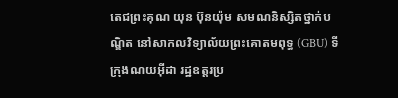តេជព្រះគុណ យុន ប៊ុនយ៉ុម សមណនិស្សិតថ្នាក់បណ្ឌិត នៅសាកលវិទ្យាល័យព្រះគោតមពុទ្ធ (GBU) ទីក្រុងណយអ៊ីដា រដ្ឋឧត្តរប្រ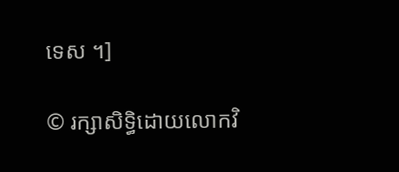ទេស ។]

© រក្សាសិទ្ធិដោយលោកវិ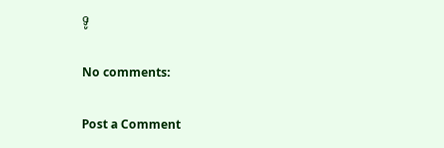ទូ

No comments:

Post a Comment